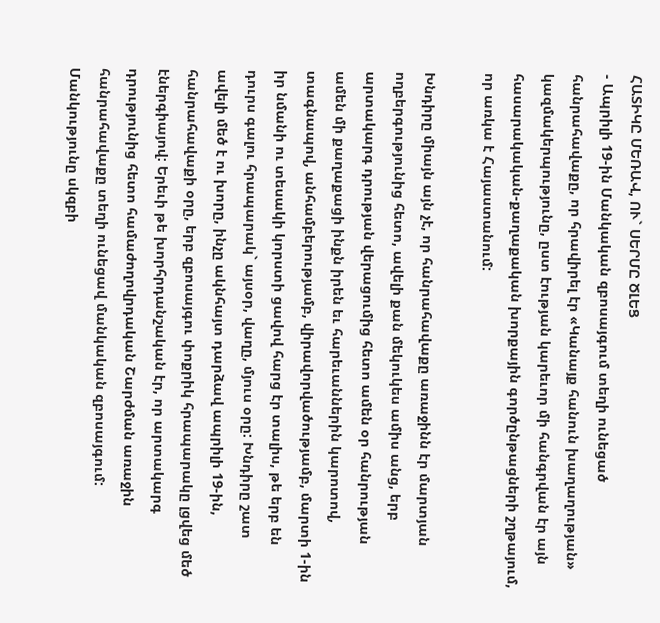ՀԱՏԻԿԸ ՄԵՌԱՎ, ՈՒ` ՍԵՐՄԸ ԾԼԵՑ
- Ապրիլի 19-ին Մանկական զբոսայգում տեղի ունեցած հանրահավաքը, որ հրավիրել էր «Կանայք հանուն խաղաղության» կազմակերպությունը, ըստ էության կարեւոր մի հանգրվան էր այն հասարակական-քաղաքական խորքային գործընթացների շղթայում, որ առկա է Հայաստանում:

Խնդիրը միայն այն չէ, որ հանրահավաքը առաջինն էր մարտյան ողբերգությունից հետո, ավելի քան մեկուկես ամիս անց, երբ արտակարգ դրության վերացումից հետո ամեն օր հանրության ամեն մի քաղաքացի ինքն իրեն եւ հարեւաններին կարոտով, տագնապով, անհամբերությամբ, վիրավորվածությամբ, մարտի 1-ին իր նմանի ու տեսակի կորստի ցավով հարց էր տալիս, թե երբ են դուրս գալու հրապարակ` այսօր, վաղը, մյուս օրը: Խնդիրը շատ ավելի մեծ է ու խորը, ինչը ակնհայտ դարձավ ապրիլի 19-ին, հանրահավաքի օրը, երբ զբոսայգու փոքրիկ հրապարակը լցվեց մեծ էներգիայով: Երեւի թե խորհրդանշական էր, որ արտակարգ դրությունից հետո համաժողովրդական Շարժման առաջին հանրահավաքը տեղի ունեցավ մանկական զբոսայգում: Մանկությունը սկզբի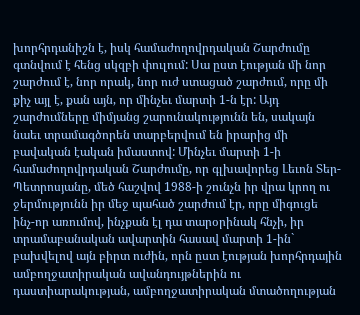խորհրդանիշն է, իսկ համաժողովրդական Շարժումը գտնվում է հենց սկզբի փուլում: Սա ըստ էության մի նոր շարժում է, նոր որակ, նոր ուժ ստացած շարժում, որը մի քիչ այլ է, քան այն, որ մինչեւ մարտի 1-ն էր: Այդ շարժումները միմյանց շարունակությունն են, սակայն նաեւ տրամագծորեն տարբերվում են իրարից մի բավական էական իմաստով: Մինչեւ մարտի 1-ի համաժողովրդական Շարժումը, որ գլխավորեց Լեւոն Տեր-Պետրոսյանը, մեծ հաշվով 1988-ի շունչն իր վրա կրող ու ջերմությունն իր մեջ պահած շարժում էր, որը միգուցե ինչ-որ առումով, ինչքան էլ դա տարօրինակ հնչի, իր տրամաբանական ավարտին հասավ մարտի 1-ին` բախվելով այն բիրտ ուժին, որն ըստ էության խորհրդային ամբողջատիրական ավանդույթներին ու դաստիարակության, ամբողջատիրական մտածողության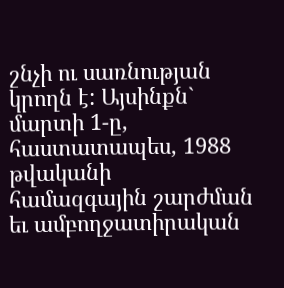շնչի ու սառնության կրողն է: Այսինքն` մարտի 1-ը, հաստատապես, 1988 թվականի համազգային շարժման եւ ամբողջատիրական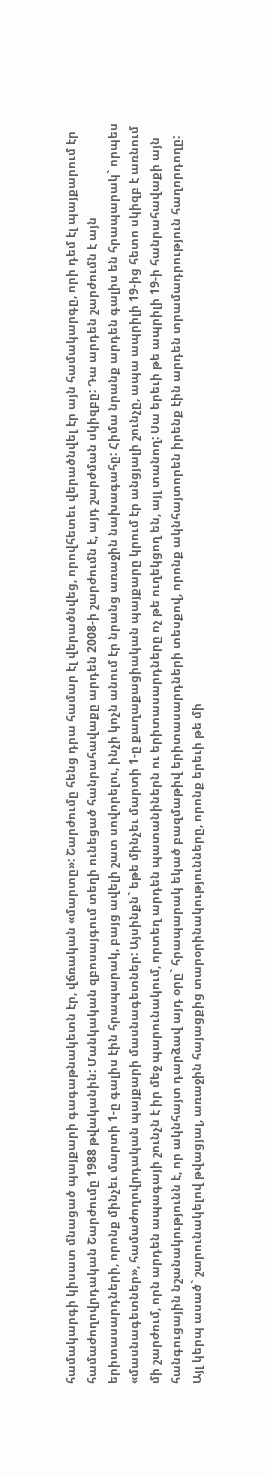համակարգի կիսատ մնացած պայքարի գագաթնակետն էր, վճռական «մարտը»: Շարժումը հենց դրա համար էլ վերածնվեց, որովհետեւ վերածնվել էր այն համակարգը, որի դեմ էլ պայքարում էր համաժողովրդական Շարժումը 1988 թվականին: Մանկական զբոսայգում տեղի ունեցած հանրահավաքը արդեն 2008-ի շարժումն է, այդ շարժման սկիզբը: Դա արդեն շարժումն է այն երիտասարդների, որոնք մինչեւ մարտի 1-ը գալիս էին հրապարակ, բայց ավելի շատ սովորելու, ինչի կոչն անում էր նրանց առաջին նախագահը: Հիմա նրանք արդեն գալիս են հրապարակ` որպես «մասնագետներ», համաժողովրդական պայքարի մասնագետներ: Այսինքն` եթե մինչեւ մարտի 1-ը քաղաքացիական պայքարը կրում էր անցյալի շունչը, ապա ապրիլի 19-ից հետո սկիզբ է առնում մի շարժում, որն արդեն ապագայի շունչն է իր մեջ պարունակում, որտեղ արդեն պատանիներն ու երիտասարդները ոչ թե ուղեկցող են, այլ տանող: Սա երեւի թե ապրիլի 19-ի հանրահավաքի այն հանգուցային նշանակությունն է, որ ակնհայտ դարձավ այդ օրը` հրապարակ եկած բազմաթիվ երիտասարդների տեսքով, որոնք ակնհայտորեն իրենք էին արդեն տրամադրություն հաղորդողը: Այլ կերպ ասած` շարունակելով թվացյալ, առաջին հայացքից տարօրինակությունները, որոնք երեւի թե մի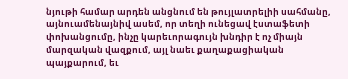նյութի համար արդեն անցնում են թույլատրելիի սահմանը, այնուամենայնիվ ասեմ, որ տեղի ունեցավ էստաֆետի փոխանցումը, ինչը կարեւորագույն խնդիր է ոչ միայն մարզական վազքում, այլ նաեւ քաղաքացիական պայքարում, եւ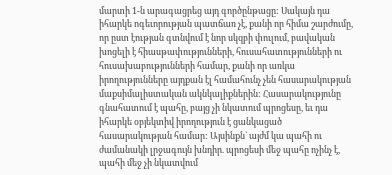մարտի 1-ն արագացրեց այդ գործընթացը: Սակայն դա իհարկե ոգեւորության պատճառ չէ, քանի որ հիմա շարժումը, որ ըստ էության գտնվում է նոր սկզբի փուլում, բավական խոցելի է հիասթափությունների, հուսահատությունների ու հուսախաբությունների համար, քանի որ առկա իրողությունները այդքան էլ համահունչ չեն հասարակության մաքսիմալիստական ակնկալիքներին: Հասարակությունը գնահատում է պահը, բայց չի նկատում պրոցեսը, եւ դա իհարկե օբյեկտիվ իրողություն է ցանկացած հասարակության համար: Այսինքն` այժմ կա պահի ու ժամանակի լրջագույն խնդիր. պրոցեսի մեջ պահը ոչինչ է, պահի մեջ չի նկատվում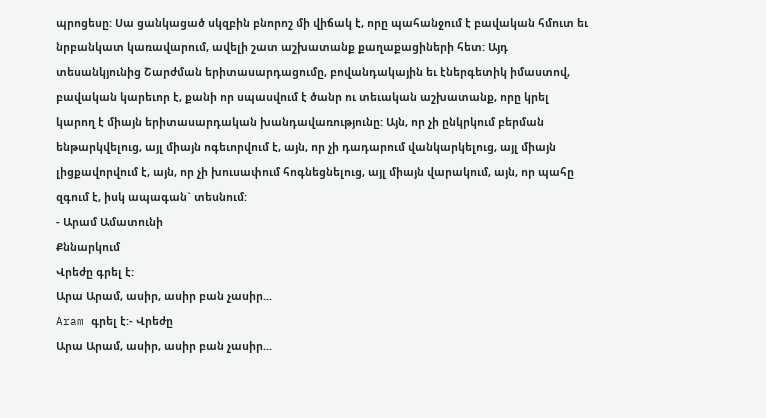պրոցեսը: Սա ցանկացած սկզբին բնորոշ մի վիճակ է, որը պահանջում է բավական հմուտ եւ նրբանկատ կառավարում, ավելի շատ աշխատանք քաղաքացիների հետ: Այդ տեսանկյունից Շարժման երիտասարդացումը, բովանդակային եւ էներգետիկ իմաստով, բավական կարեւոր է, քանի որ սպասվում է ծանր ու տեւական աշխատանք, որը կրել կարող է միայն երիտասարդական խանդավառությունը: Այն, որ չի ընկրկում բերման ենթարկվելուց, այլ միայն ոգեւորվում է, այն, որ չի դադարում վանկարկելուց, այլ միայն լիցքավորվում է, այն, որ չի խուսափում հոգնեցնելուց, այլ միայն վարակում, այն, որ պահը զգում է, իսկ ապագան` տեսնում:
- Արամ Ամատունի
Քննարկում
Վրեժը գրել է:
Արա Արամ, ասիր, ասիր բան չասիր...
Aram գրել է:- Վրեժը
Արա Արամ, ասիր, ասիր բան չասիր...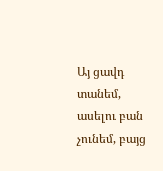Այ ցավդ տանեմ, ասելու բան չունեմ, բայց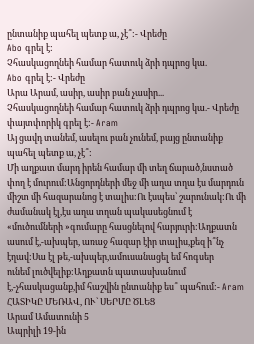ընտանիք պահել պետք ա, չէ՞:- Վրեժը
Abo գրել է:
Չհասկացողնեի համար հատուկ ձրի դպրոց կա.
Abo գրել է:- Վրեժը
Արա Արամ, ասիր, ասիր բան չասիր...
Չհասկացողնեի համար հատուկ ձրի դպրոց կա.- Վրեժը
փայտփորիկ գրել է:- Aram
Այ ցավդ տանեմ, ասելու բան չունեմ, բայց ընտանիք պահել պետք ա, չէ՞:
Մի աղքատ մարդ իրեն համար մի տեղ ճարած,նստած փող է մուրում:Անցորդների մեջ մի աղա տղա էս մարդուն միշտ մի հազարանոց է տալիս:Ու էսպես՝ շարունակ:Ու մի ժամանակ էլ,էս աղա տղան պակասեցնում է «մուծումների »գումարը հասցնելով հարյուրի:Աղքատն ասում է,-ախպեր, առաջ հազար էիր տալիս,քեզ ի՞նչ էղավ:Սա էլ թե,-ախպեր,ամուսանացել եմ հոգսեր
ունեմ լուծվելիք:Աղքատն պատասխանում է,-չհասկացանք,իմ հաշվին ընտանիք ես՞ պահում:- Aram
ՀԱՏԻԿԸ ՄԵՌԱՎ, ՈՒ` ՍԵՐՄԸ ԾԼԵՑ
Արամ Ամատունի 5
Ապրիլի 19-ին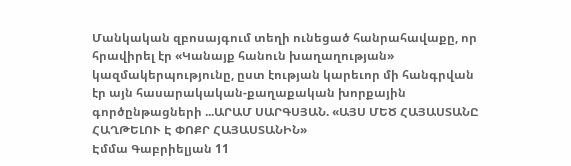Մանկական զբոսայգում տեղի ունեցած հանրահավաքը, որ հրավիրել էր «Կանայք հանուն խաղաղության» կազմակերպությունը, ըստ էության կարեւոր մի հանգրվան էր այն հասարակական-քաղաքական խորքային գործընթացների ...ԱՐԱՄ ՍԱՐԳՍՅԱՆ. «ԱՅՍ ՄԵԾ ՀԱՅԱՍՏԱՆԸ ՀԱՂԹԵԼՈՒ Է ՓՈՔՐ ՀԱՅԱՍՏԱՆԻՆ»
Էմմա Գաբրիելյան 11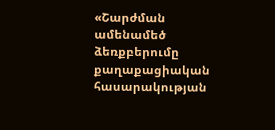«Շարժման ամենամեծ ձեռքբերումը քաղաքացիական հասարակության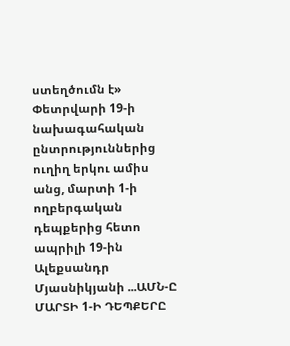ստեղծումն է» Փետրվարի 19-ի նախագահական ընտրություններից ուղիղ երկու ամիս անց, մարտի 1-ի ողբերգական դեպքերից հետո ապրիլի 19-ին Ալեքսանդր Մյասնիկյանի ...ԱՄՆ-Ը ՄԱՐՏԻ 1-Ի ԴԵՊՔԵՐԸ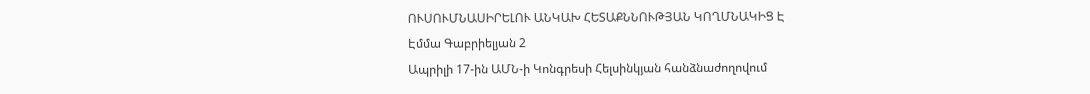ՈՒՍՈՒՄՆԱՍԻՐԵԼՈՒ ԱՆԿԱԽ ՀԵՏԱՔՆՆՈՒԹՅԱՆ ԿՈՂՄՆԱԿԻՑ Է
Էմմա Գաբրիելյան 2
Ապրիլի 17-ին ԱՄՆ-ի Կոնգրեսի Հելսինկյան հանձնաժողովում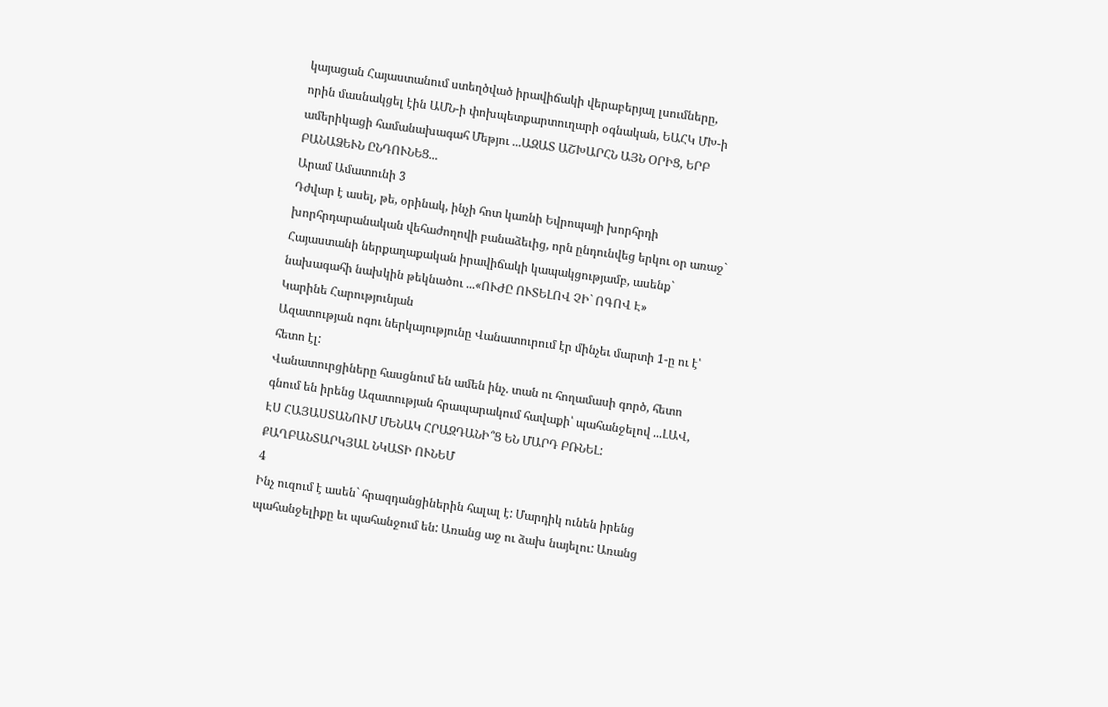կայացան Հայաստանում ստեղծված իրավիճակի վերաբերյալ լսումները, որին մասնակցել էին ԱՄՆ-ի փոխպետքարտուղարի օգնական, ԵԱՀԿ ՄԽ-ի ամերիկացի համանախագահ Մեթյու ...ԱԶԱՏ ԱՇԽԱՐՀՆ ԱՅՆ ՕՐԻՑ, ԵՐԲ ԲԱՆԱՁԵՒՆ ԸՆԴՈՒՆԵՑ...
Արամ Ամատունի 3
Դժվար է ասել, թե, օրինակ, ինչի հոտ կառնի Եվրոպայի խորհրդի խորհրդարանական վեհաժողովի բանաձեւից, որն ընդունվեց երկու օր առաջ` Հայաստանի ներքաղաքական իրավիճակի կապակցությամբ, ասենք` նախագահի նախկին թեկնածու ...«ՈՒԺԸ ՈՒՏԵԼՈՎ ՉԻ` ՈԳՈՎ Է»
Կարինե Հարությունյան
Ազատության ոգու ներկայությունը Վանատուրում էր մինչեւ մարտի 1-ը ու է՝ հետո էլ:
Վանատուրցիները հասցնում են ամեն ինչ. տան ու հողամասի գործ, հետո գնում են իրենց Ազատության հրապարակում հավաքի՝ պահանջելով ...ԼԱՎ, ԷՍ ՀԱՅԱՍՏԱՆՈՒՄ ՄԵՆԱԿ ՀՐԱԶԴԱՆԻ՞Ց ԵՆ ՄԱՐԴ ԲՌՆԵԼ: ՔԱՂԲԱՆՏԱՐԿՅԱԼ ՆԿԱՏԻ ՈՒՆԵՄ
4
Ինչ ուզում է ասեն` հրազդանցիներին հալալ է: Մարդիկ ունեն իրենց պահանջելիքը եւ պահանջում են: Առանց աջ ու ձախ նայելու: Առանց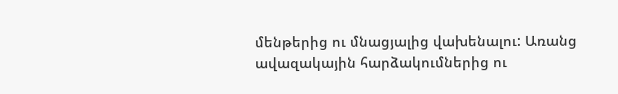մենթերից ու մնացյալից վախենալու: Առանց ավազակային հարձակումներից ու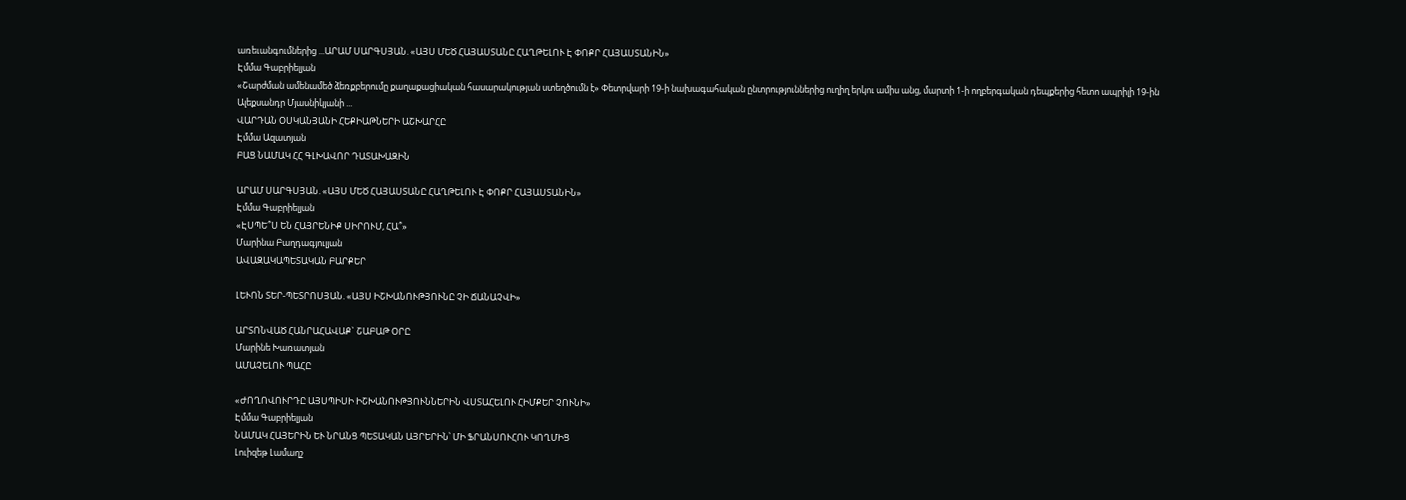առեւանգումներից ...ԱՐԱՄ ՍԱՐԳՍՅԱՆ. «ԱՅՍ ՄԵԾ ՀԱՅԱՍՏԱՆԸ ՀԱՂԹԵԼՈՒ Է ՓՈՔՐ ՀԱՅԱՍՏԱՆԻՆ»
Էմմա Գաբրիելյան
«Շարժման ամենամեծ ձեռքբերումը քաղաքացիական հասարակության ստեղծումն է» Փետրվարի 19-ի նախագահական ընտրություններից ուղիղ երկու ամիս անց, մարտի 1-ի ողբերգական դեպքերից հետո ապրիլի 19-ին Ալեքսանդր Մյասնիկյանի ...
ՎԱՐԴԱՆ ՕՍԿԱՆՅԱՆԻ ՀԵՔԻԱԹՆԵՐԻ ԱՇԽԱՐՀԸ
Էմմա Ազատյան
ԲԱՑ ՆԱՄԱԿ ՀՀ ԳԼԽԱՎՈՐ ԴԱՏԱԽԱԶԻՆ

ԱՐԱՄ ՍԱՐԳՍՅԱՆ. «ԱՅՍ ՄԵԾ ՀԱՅԱՍՏԱՆԸ ՀԱՂԹԵԼՈՒ Է ՓՈՔՐ ՀԱՅԱՍՏԱՆԻՆ»
Էմմա Գաբրիելյան
«ԷՍՊԵ՞Ս ԵՆ ՀԱՅՐԵՆԻՔ ՍԻՐՈՒՄ, ՀԱ՞»
Մարինա Բաղդագյուլյան
ԱՎԱԶԱԿԱՊԵՏԱԿԱՆ ԲԱՐՔԵՐ

ԼԵՒՈՆ ՏԵՐ-ՊԵՏՐՈՍՅԱՆ. «ԱՅՍ ԻՇԽԱՆՈՒԹՅՈՒՆԸ ՉԻ ՃԱՆԱՉՎԻ»

ԱՐՏՈՆՎԱԾ ՀԱՆՐԱՀԱՎԱՔ` ՇԱԲԱԹ ՕՐԸ
Մարինե Խառատյան
ԱՄԱՉԵԼՈՒ ՊԱՀԸ

«ԺՈՂՈՎՈՒՐԴԸ ԱՅՍՊԻՍԻ ԻՇԽԱՆՈՒԹՅՈՒՆՆԵՐԻՆ ՎՍՏԱՀԵԼՈՒ ՀԻՄՔԵՐ ՉՈՒՆԻ»
Էմմա Գաբրիելյան
ՆԱՄԱԿ ՀԱՅԵՐԻՆ ԵՒ ՆՐԱՆՑ ՊԵՏԱԿԱՆ ԱՅՐԵՐԻՆ՝ ՄԻ ՖՐԱՆՍՈՒՀՈՒ ԿՈՂՄԻՑ
Լուիզեթ Լամաղշ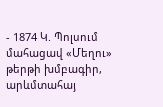- 1874 Կ. Պոլսում մահացավ «Մեղու» թերթի խմբագիր, արևմտահայ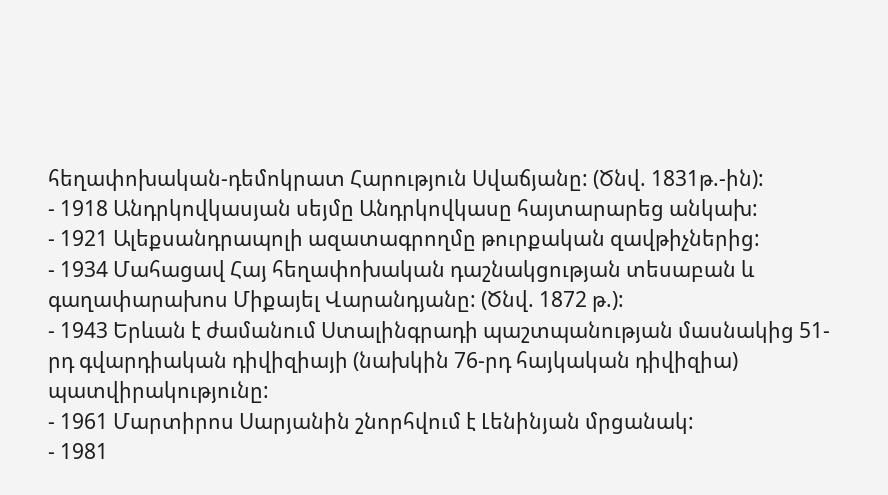հեղափոխական-դեմոկրատ Հարություն Սվաճյանը: (Ծնվ. 1831թ.-ին):
- 1918 Անդրկովկասյան սեյմը Անդրկովկասը հայտարարեց անկախ:
- 1921 Ալեքսանդրապոլի ազատագրողմը թուրքական զավթիչներից:
- 1934 Մահացավ Հայ հեղափոխական դաշնակցության տեսաբան և գաղափարախոս Միքայել Վարանդյանը: (Ծնվ. 1872 թ.):
- 1943 Երևան է ժամանում Ստալինգրադի պաշտպանության մասնակից 51-րդ գվարդիական դիվիզիայի (նախկին 76-րդ հայկական դիվիզիա) պատվիրակությունը:
- 1961 Մարտիրոս Սարյանին շնորհվում է Լենինյան մրցանակ:
- 1981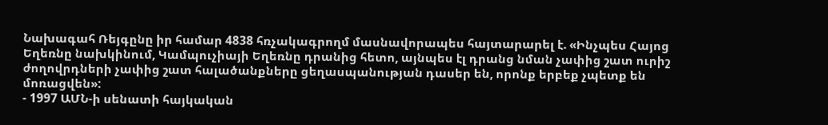Նախագահ Ռեյգընը իր համար 4838 հռչակագրողմ մասնավորապես հայտարարել է. «Ինչպես Հայոց Եղեռնը նախկինում, Կամպուչիայի Եղեռնը դրանից հետո, այնպես էլ դրանց նման չափից շատ ուրիշ ժողովրդների չափից շատ հալածանքները ցեղասպանության դասեր են, որոնք երբեք չպետք են մոռացվեն»:
- 1997 ԱՄՆ-ի սենատի հայկական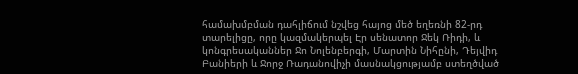համախմբման դահլիճում նշվեց հայոց մեծ եղեռնի 82-րդ տարելիցը, որը կազմակերպել Էր սենատոր Ջեկ Ռիդի, և կոնգրեսականներ Ջո Նոլենբերգի, Մարտին Նիհընի, Դեյվիդ Բանիերի և Ջորջ Ռադանովիչի մասնակցությամբ ստեղծված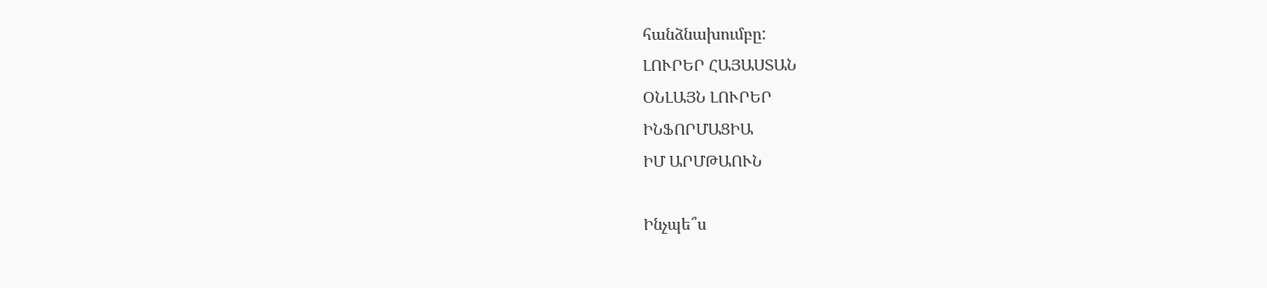հանձնախումբը:
ԼՈՒՐԵՐ ՀԱՅԱՍՏԱՆ
ՕՆԼԱՅՆ ԼՈՒՐԵՐ
ԻՆՖՈՐՄԱՑԻԱ
ԻՄ ԱՐՄԹԱՈՒՆ

Ինչպե՞ս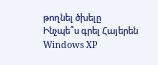թողնել ծխելը
Ինչպե՞ս գրել Հայերեն Windows XP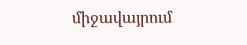միջավայրում